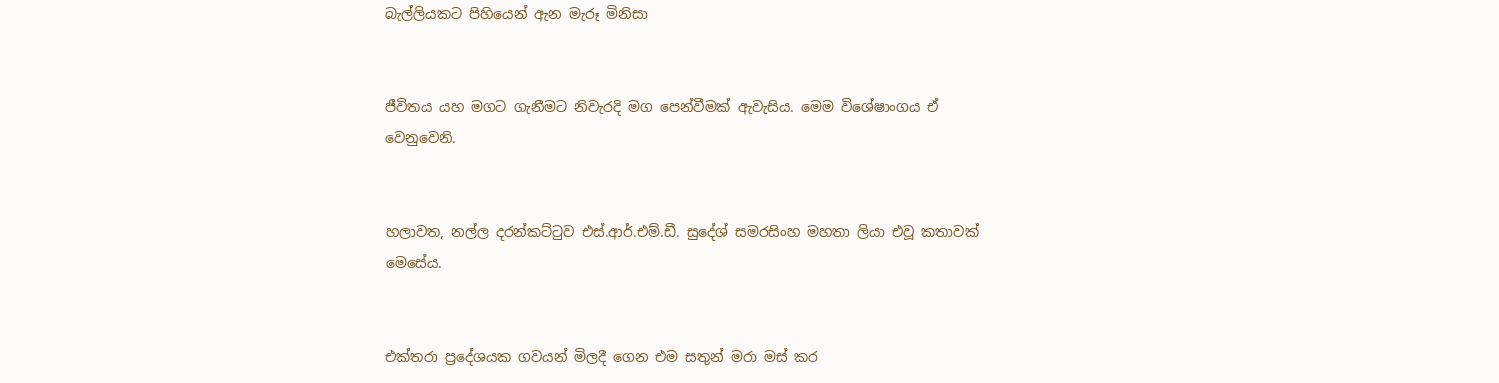බැල්ලියකට පිහියෙන් ඇන මැරූ මිනිසා


ජීවිතය යහ මගට ගැනීමට නිවැරදි මග පෙන්වීමක් ඇවැසිය. මෙම විශේෂාංගය ඒ වෙනුවෙනි.


හලාවත, නල්ල දරන්කට්ටුව එස්.ආර්.එම්.ඩී. සුදේශ් සමරසිංහ මහතා ලියා එවූ කතාවක් මෙසේය.


එක්තරා ප්‍රදේශයක ගවයන් මිලදී ගෙන එම සතුන් මරා මස් කර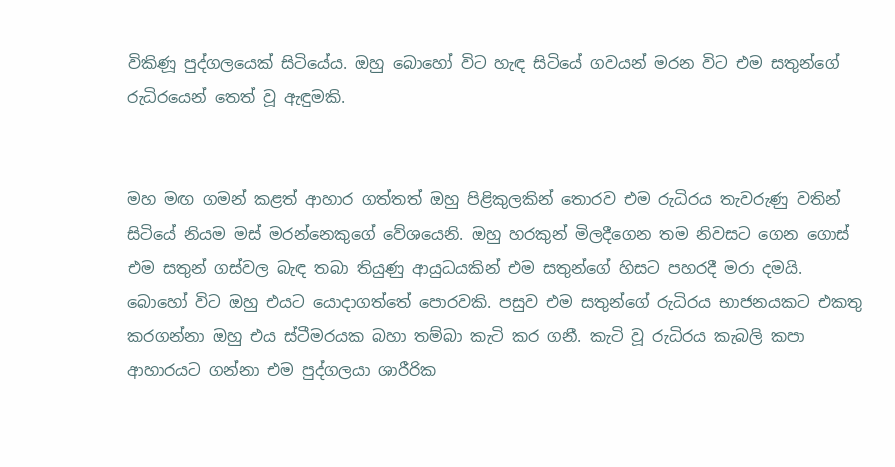විකිණූ පුද්ගලයෙක් සිටියේය. ඔහු බොහෝ විට හැඳ සිටියේ ගවයන් මරන විට එම සතුන්ගේ රුධිරයෙන් තෙත් වූ ඇඳුමකි.


මහ මඟ ගමන් කළත් ආහාර ගත්තත් ඔහු පිළිකුලකින් තොරව එම රුධිරය තැවරුණු වතින් සිටියේ නියම මස් මරන්නෙකුගේ වේශයෙනි. ඔහු හරකුන් මිලදීගෙන තම නිවසට ගෙන ගොස් එම සතුන් ගස්වල බැඳ තබා තියුණු ආයුධයකින් එම සතුන්ගේ හිසට පහරදී මරා දමයි. බොහෝ විට ඔහු එයට යොදාගත්තේ පොරවකි. පසුව එම සතුන්ගේ රුධිරය භාජනයකට එකතු කරගන්නා ඔහු එය ස්ටීමරයක බහා තම්බා කැටි කර ගනී. කැටි වූ රුධිරය කැබලි කපා ආහාරයට ගන්නා එම පුද්ගලයා ශාරීරික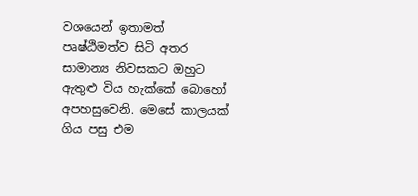වශයෙන් ඉතාමත් පෘෂ්ඨිමත්ව සිටි අතර සාමාන්‍ය නිවසකට ඔහුට ඇතුළු විය හැක්කේ බොහෝ අපහසුවෙනි. මෙසේ කාලයක් ගිය පසු එම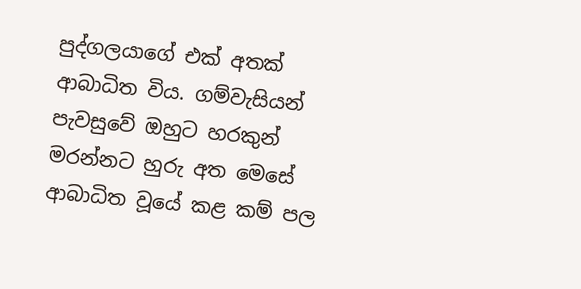පුද්ගලයාගේ එක් අතක් ආබාධිත විය. ගම්වැසියන් පැවසුවේ ඔහුට හරකුන් මරන්නට හුරු අත මෙසේ ආබාධිත වූයේ කළ කම් පල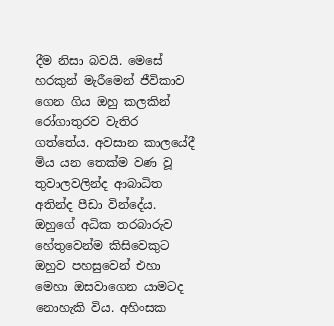දීම නිසා බවයි. මෙසේ හරකුන් මැරීමෙන් ජීවිකාව ගෙන ගිය ඔහු කලකින් රෝගාතුරව වැතිර ගත්තේය. අවසාන කාලයේදී මිය යන තෙක්ම වණ වූ තුවාලවලින්ද ආබාධිත අතින්ද පීඩා වින්දේය. ඔහුගේ අධික තරබාරුව හේතුවෙන්ම කිසිවෙකුට ඔහුව පහසුවෙන් එහා මෙහා ඔසවාගෙන යාමටද නොහැකි විය. අහිංසක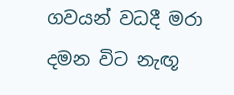ගවයන් වධදී මරා දමන විට නැඟූ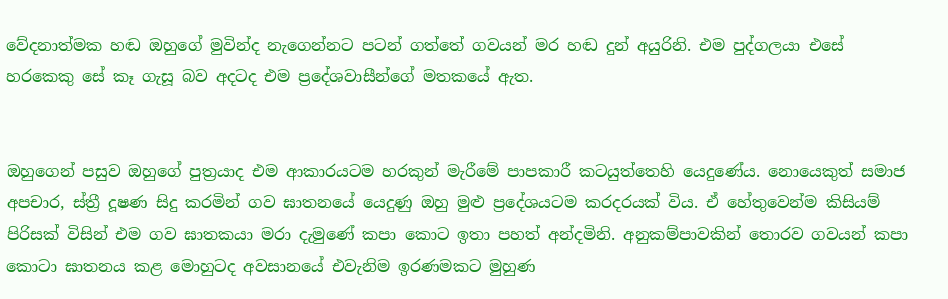වේදනාත්මක හඬ ඔහුගේ මුවින්ද නැගෙන්නට පටන් ගත්තේ ගවයන් මර හඬ දුන් අයුරිනි. එම පුද්ගලයා එසේ හරකෙකු සේ කෑ ගැසූ බව අදටද එම ප්‍රදේශවාසීන්ගේ මතකයේ ඇත.


ඔහුගෙන් පසුව ඔහුගේ පුත්‍රයාද එම ආකාරයටම හරකුන් මැරීමේ පාපකාරී කටයුත්තෙහි යෙදුණේය. නොයෙකුත් සමාජ අපචාර, ස්ත්‍රී දූෂණ සිදු කරමින් ගව ඝාතනයේ යෙදුණු ඔහු මුළු ප්‍රදේශයටම කරදරයක් විය. ඒ හේතුවෙන්ම කිසියම් පිරිසක් විසින් එම ගව ඝාතකයා මරා දැමුණේ කපා කොට ඉතා පහත් අන්දමිනි. අනුකම්පාවකින් තොරව ගවයන් කපා කොටා ඝාතනය කළ මොහුටද අවසානයේ එවැනිම ඉරණමකට මුහුණ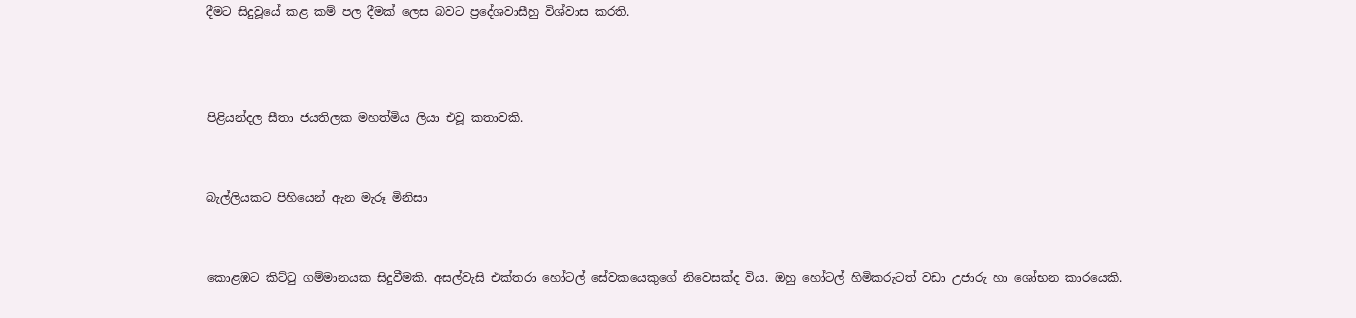දීමට සිදුවූයේ කළ කම් පල දීමක් ලෙස බවට ප්‍රදේශවාසීහු විශ්වාස කරති.



පිළියන්දල සීතා ජයතිලක මහත්මිය ලියා එවූ කතාවකි.


බැල්ලියකට පිහියෙන් ඇන මැරූ මිනිසා


කොළඹට කිට්ටු ගම්මානයක සිදුවීමකි. අසල්වැසි එක්තරා හෝටල් සේවකයෙකුගේ නිවෙසක්ද විය. ඔහු හෝටල් හිමිකරුටත් වඩා උජාරු හා ශෝභන කාරයෙකි.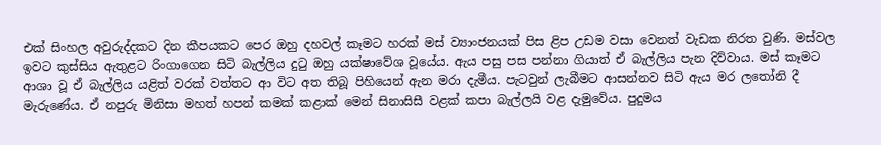එක් සිංහල අවුරුද්දකට දින කීපයකට පෙර ඔහු දහවල් කෑමට හරක් මස් ව්‍යාංජනයක් පිස ළිප උඩම වසා වෙනත් වැඩක නිරත වුණි. මස්වල ඉවට කුස්සිය ඇතුළට රිංගාගෙන සිටි බැල්ලිය දුටු ඔහු යක්ෂාවේශ වූයේය. ඇය පසු පස පන්නා ගියාත් ඒ බැල්ලිය පැන දිව්වාය. මස් කෑමට ආශා වූ ඒ බැල්ලිය යළිත් වරක් වත්තට ආ විට අත තිබූ පිහියෙන් ඇන මරා දැමීය. පැටවුන් ලැබීමට ආසන්නව සිටි ඇය මර ලතෝනි දී මැරුණේය. ඒ නපුරු මිනිසා මහත් හපන් කමක් කළාක් මෙන් සිනාසිසී වළක් කපා බැල්ලයි වළ දැමුවේය. පුදුමය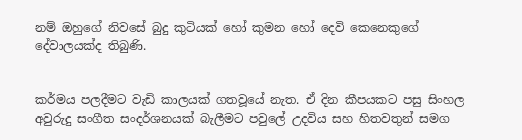නම් ඔහුගේ නිවසේ බුදු කුටියක් හෝ කුමන හෝ දෙවි කෙනෙකුගේ දේවාලයක්ද තිබුණි.


කර්මය පලදීමට වැඩි කාලයක් ගතවූයේ නැත. ඒ දින කීපයකට පසු සිංහල අවුරුදු සංගීත සංදර්ශනයක් බැලීමට පවුලේ උදවිය සහ හිතවතුන් සමග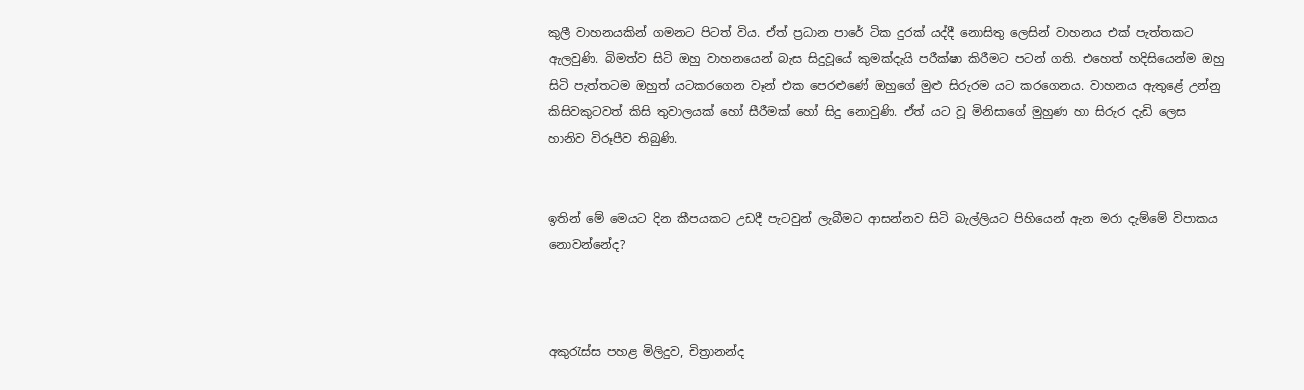කුලී වාහනයකින් ගමනට පිටත් විය. ඒත් ප්‍රධාන පාරේ ටික දුරක් යද්දී නොසිතු ලෙසින් වාහනය එක් පැත්තකට ඇලවුණි. බිමත්ව සිටි ඔහු වාහනයෙන් බැස සිදුවූයේ කුමක්දැයි පරීක්ෂා කිරීමට පටන් ගති. එහෙත් හදිසියෙන්ම ඔහු සිටි පැත්තටම ඔහුත් යටකරගෙන වෑන් එක පෙරළුණේ ඔහුගේ මුළු සිරුරම යට කරගෙනය. වාහනය ඇතුළේ උන්නු කිසිවකුටවත් කිසි තුවාලයක් හෝ සීරීමක් හෝ සිදු නොවුණි. ඒත් යට වූ මිනිසාගේ මුහුණ හා සිරුර දැඩි ලෙස හානිව විරූපීව තිබුණි.


ඉතින් මේ මෙයට දින කීපයකට උඩදී පැටවුන් ලැබීමට ආසන්නව සිටි බැල්ලියට පිහියෙන් ඇන මරා දැම්මේ විපාකය නොවන්නේද?



අකුරැස්ස පහළ මිලිදුව, චිත්‍රානන්ද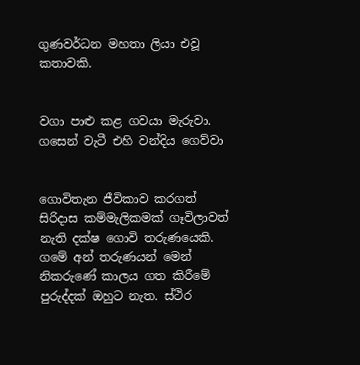ගුණවර්ධන මහතා ලියා එවූ කතාවකි.


වගා පාළු කළ ගවයා මැරුවා. ගසෙන් වැටී එහි වන්දිය ගෙව්වා


ගොවිතැන ජීවිකාව කරගත් සිරිදාස කම්මැලිකමක් ගෑවිලාවත් නැති දක්ෂ ගොවි තරුණයෙකි. ගමේ අන් තරුණයන් මෙන් නිකරුණේ කාලය ගත කිරීමේ පුරුද්දක් ඔහුට නැත. ස්ථිර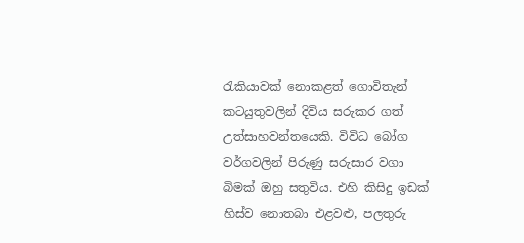රැකියාවක් නොකළත් ගොවිතැන් කටයුතුවලින් දිවිය සරුකර ගත් උත්සාහවන්තයෙකි. විවිධ බෝග වර්ගවලින් පිරුණු සරුසාර වගා බිමක් ඔහු සතුවිය. එහි කිසිදු ඉඩක් හිස්ව නොතබා එළවළු, පලතුරු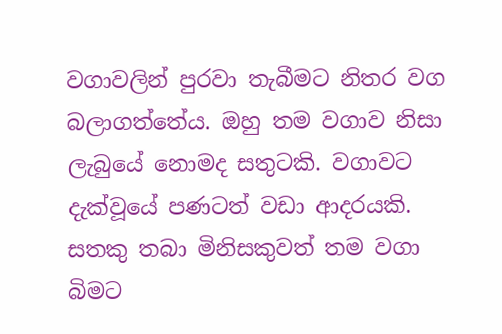වගාවලින් පුරවා තැබීමට නිතර වග බලාගත්තේය. ඔහු තම වගාව නිසා ලැබුයේ නොමද සතුටකි. වගාවට දැක්වූයේ පණටත් වඩා ආදරයකි. සතකු තබා මිනිසකුවත් තම වගා බිමට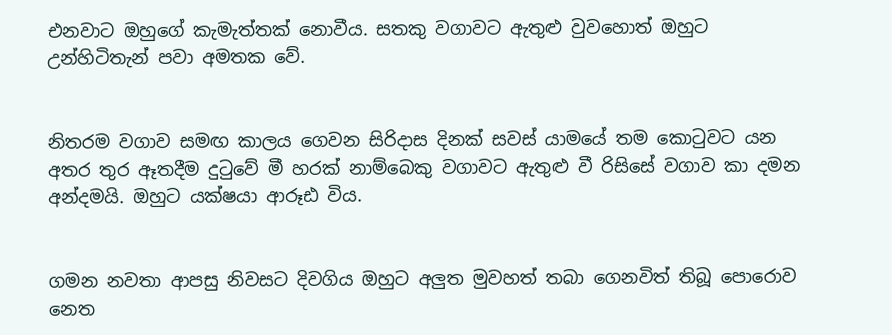එනවාට ඔහුගේ කැමැත්තක් නොවීය. සතකු වගාවට ඇතුළු වුවහොත් ඔහුට උන්හිටිතැන් පවා අමතක වේ.


නිතරම වගාව සමඟ කාලය ගෙවන සිරිදාස දිනක් සවස් යාමයේ තම කොටුවට යන අතර තුර ඈතදීම දුටුවේ මී හරක් නාම්බෙකු වගාවට ඇතුළු වී රිසිසේ වගාව කා දමන අන්දමයි. ඔහුට යක්ෂයා ආරූඪ විය.


ගමන නවතා ආපසු නිවසට දිවගිය ඔහුට අලුත මුවහත් තබා ගෙනවිත් තිබූ පොරොව නෙත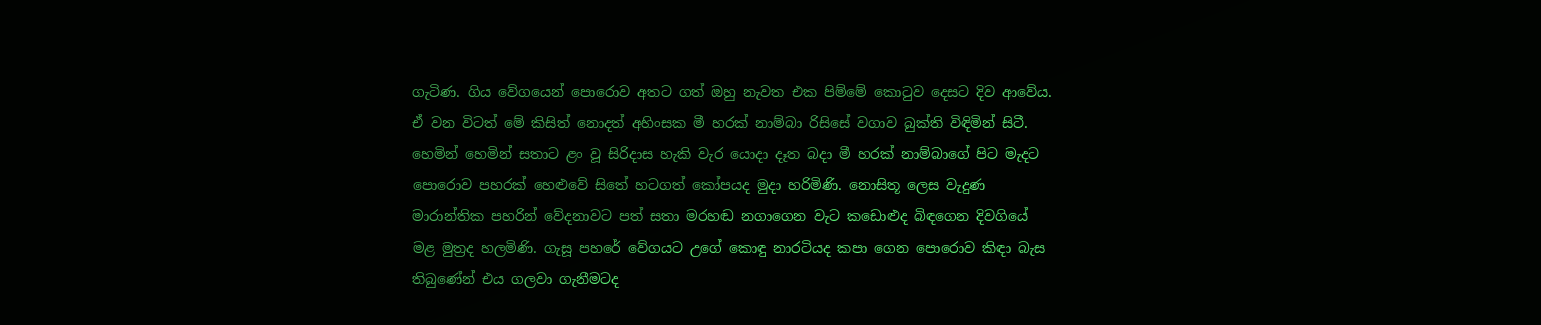ගැටිණ. ගිය වේගයෙන් පොරොව අතට ගත් ඔහු නැවත එක පිම්මේ කොටුව දෙසට දිව ආවේය. ඒ වන විටත් මේ කිසිත් නොදත් අහිංසක මී හරක් නාම්බා රිසිසේ වගාව බුක්ති විඳිමින් සිටී. හෙමින් හෙමින් සතාට ළං වූ සිරිදාස හැකි වැර යොදා දෑත බදා මී හරක් නාම්බාගේ පිට මැදට පොරොව පහරක් හෙළුවේ සිතේ හටගත් කෝපයද මුදා හරිමිණි. නොසිතූ ලෙස වැදුණ මාරාන්තික පහරින් වේදනාවට පත් සතා මරහඬ නගාගෙන වැට කඩොළුද බිඳගෙන දිවගියේ මළ මුත්‍රද හලමිණි. ගැසූ පහරේ වේගයට උගේ කොඳු නාරටියද කපා ගෙන පොරොව කිඳා බැස තිබුණේන් එය ගලවා ගැනීමටද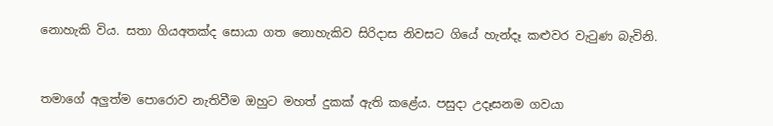නොහැකි විය. සතා ගියඅතක්ද සොයා ගත නොහැකිව සිරිදාස නිවසට ගියේ හැන්දෑ කළුවර වැටුණ බැවිනි.


තමාගේ අලුත්ම පොරොව නැතිවීම ඔහුට මහත් දුකක් ඇති කළේය. පසුදා උදෑසනම ගවයා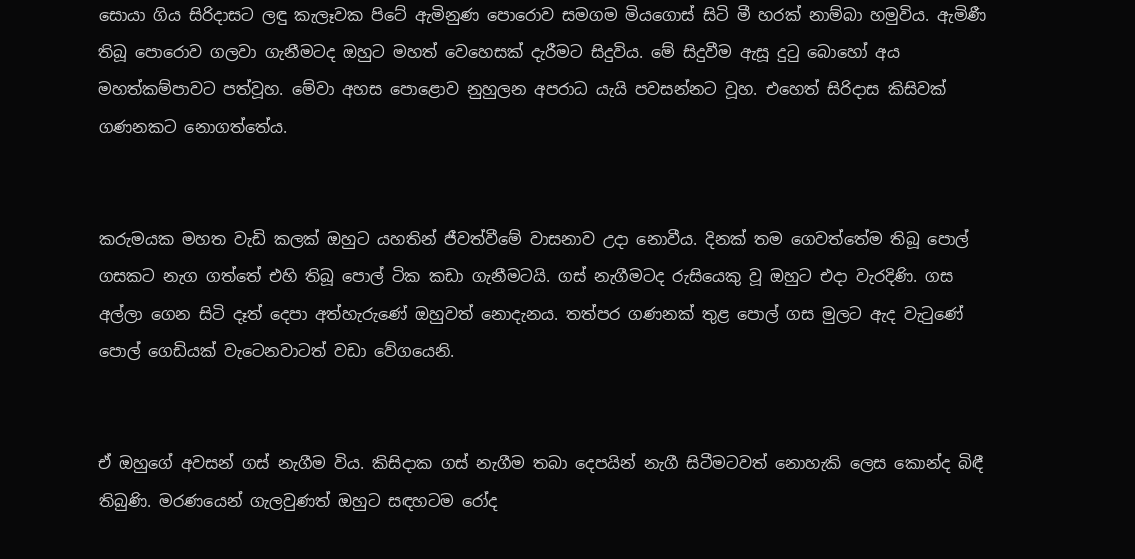සොයා ගිය සිරිදාසට ලඳු කැලෑවක පිටේ ඇමිනුණ පොරොව සමගම මියගොස් සිටි මී හරක් නාම්බා හමුවිය. ඇමිණී තිබූ පොරොව ගලවා ගැනීමටද ඔහුට මහත් වෙහෙසක් දැරීමට සිදුවිය. මේ සිදුවීම ඇසූ දුටු බොහෝ අය මහත්කම්පාවට පත්වූහ. මේවා අහස පොළොව නුහුලන අපරාධ යැයි පවසන්නට වූහ. එහෙත් සිරිදාස කිසිවක් ගණනකට නොගත්තේය.


කරුමයක මහත වැඩි කලක් ඔහුට යහතින් ජීවත්වීමේ වාසනාව උදා නොවීය. දිනක් තම ගෙවත්තේම තිබූ පොල් ගසකට නැග ගත්තේ එහි තිබූ පොල් ටික කඩා ගැනීමටයි. ගස් නැගීමටද රුසියෙකු වූ ඔහුට එදා වැරදිණි. ගස අල්ලා ගෙන සිටි දෑත් දෙපා අත්හැරුණේ ඔහුවත් නොදැනය. තත්පර ගණනක් තුළ පොල් ගස මුලට ඇද වැටුණේ පොල් ගෙඩියක් වැටෙනවාටත් වඩා වේගයෙනි.


ඒ ඔහුගේ අවසන් ගස් නැගීම විය. කිසිදාක ගස් නැගීම තබා දෙපයින් නැගී සිටීමටවත් නොහැකි ලෙස කොන්ද බිඳී තිබුණි. මරණයෙන් ගැලවුණත් ඔහුට සඳහටම රෝද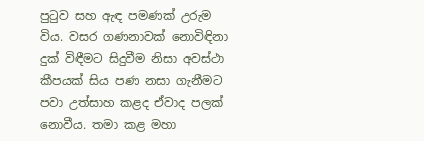පුටුව සහ ඇඳ පමණක් උරුම විය. වසර ගණනාවක් නොවිඳිනා දුක් විඳීමට සිදුවීම නිසා අවස්ථා කීපයක් සිය පණ නසා ගැනීමට පවා උත්සාහ කළද ඒවාද පලක් නොවීය. තමා කළ මහා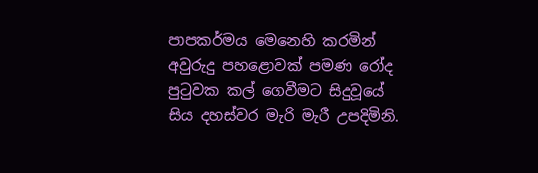පාපකර්මය මෙනෙහි කරමින් අවුරුදු පහළොවක් පමණ රෝද පුටුවක කල් ගෙවීමට සිදුවූයේ සිය දහස්වර මැරි මැරී උපදිමිනි.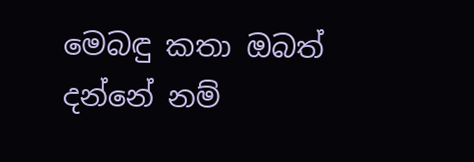මෙබඳු කතා ඔබත් දන්නේ නම්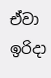ඒවා ඉරිදා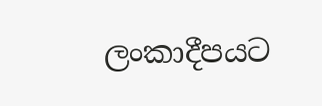ලංකාදීපයට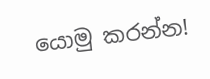යොමු කරන්න!